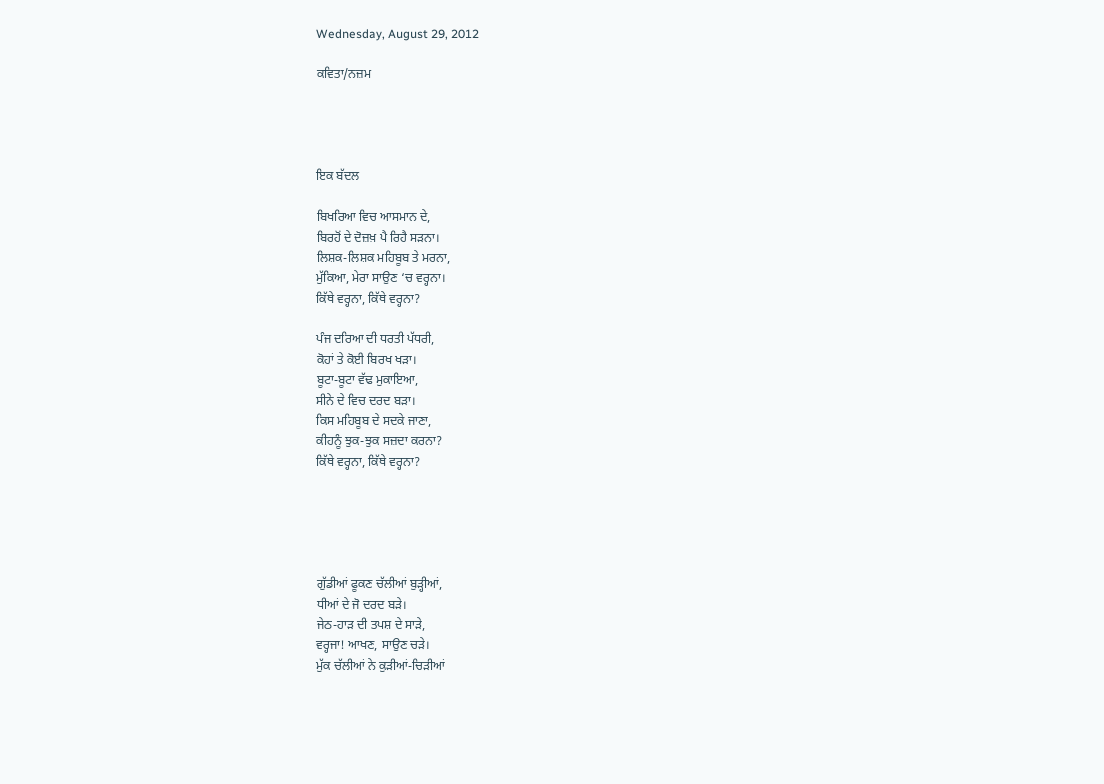Wednesday, August 29, 2012

ਕਵਿਤਾ/ਨਜ਼ਮ




ਇਕ ਬੱਦਲ

ਬਿਖਰਿਆ ਵਿਚ ਆਸਮਾਨ ਦੇ,
ਬਿਰਹੋਂ ਦੇ ਦੋਜ਼ਖ਼ ਪੈ ਰਿਹੈ ਸੜਨਾ।
ਲਿਸ਼ਕ-ਲਿਸ਼ਕ ਮਹਿਬੂਬ ਤੇ ਮਰਨਾ,
ਮੁੱਕਿਆ, ਮੇਰਾ ਸਾਉਣ ‘ਚ ਵਰ੍ਹਨਾ।
ਕਿੱਥੇ ਵਰ੍ਹਨਾ, ਕਿੱਥੇ ਵਰ੍ਹਨਾ?

ਪੰਜ ਦਰਿਆ ਦੀ ਧਰਤੀ ਪੱਧਰੀ,
ਕੋਹਾਂ ਤੇ ਕੋਈ ਬਿਰਖ ਖੜਾ।
ਬੂਟਾ-ਬੂਟਾ ਵੱਢ ਮੁਕਾਇਆ,
ਸੀਨੇ ਦੇ ਵਿਚ ਦਰਦ ਬੜਾ।
ਕਿਸ ਮਹਿਬੂਬ ਦੇ ਸਦਕੇ ਜਾਣਾ,
ਕੀਹਨੂੰ ਝੁਕ-ਝੁਕ ਸਜ਼ਦਾ ਕਰਨਾ?
ਕਿੱਥੇ ਵਰ੍ਹਨਾ, ਕਿੱਥੇ ਵਰ੍ਹਨਾ?





ਗੁੱਡੀਆਂ ਫੂਕਣ ਚੱਲੀਆਂ ਬੁੜ੍ਹੀਆਂ,
ਧੀਆਂ ਦੇ ਜੋ ਦਰਦ ਬੜੇ।
ਜੇਠ-ਹਾੜ ਦੀ ਤਪਸ਼ ਦੇ ਸਾੜੇ,
ਵਰ੍ਹਜਾ! ਆਖਣ, ਸਾਉਣ ਚੜੇ।
ਮੁੱਕ ਚੱਲੀਆਂ ਨੇ ਕੁੜੀਆਂ-ਚਿੜੀਆਂ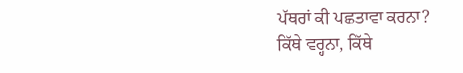ਪੱਥਰਾਂ ਕੀ ਪਛਤਾਵਾ ਕਰਨਾ?
ਕਿੱਥੇ ਵਰ੍ਹਨਾ, ਕਿੱਥੇ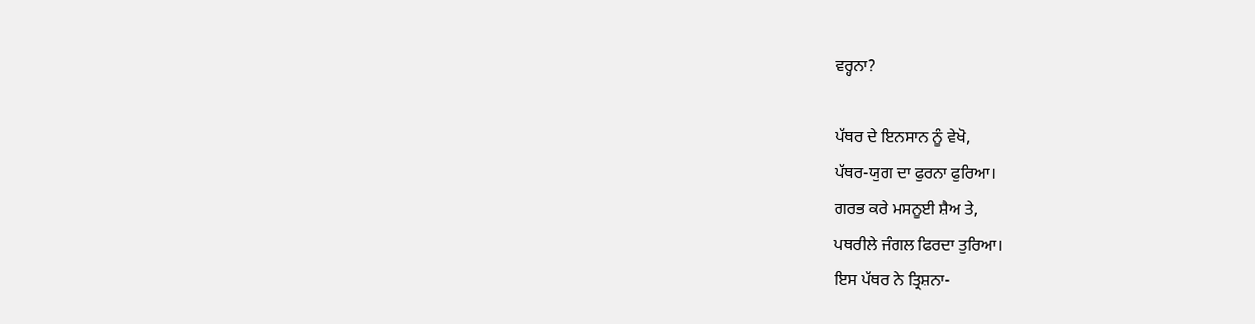ਵਰ੍ਹਨਾ?

ਪੱਥਰ ਦੇ ਇਨਸਾਨ ਨੂੰ ਵੇਖੋ,
ਪੱਥਰ-ਯੁਗ ਦਾ ਫੁਰਨਾ ਫੁਰਿਆ।
ਗਰਭ ਕਰੇ ਮਸਨੂਈ ਸ਼ੈਅ ਤੇ,
ਪਥਰੀਲੇ ਜੰਗਲ ਫਿਰਦਾ ਤੁਰਿਆ।
ਇਸ ਪੱਥਰ ਨੇ ਤ੍ਰਿਸ਼ਨਾ-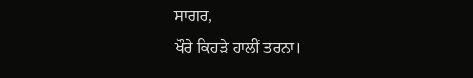ਸਾਗਰ,
ਖੌਰੇ ਕਿਹੜੇ ਹਾਲੀਂ ਤਰਨਾ।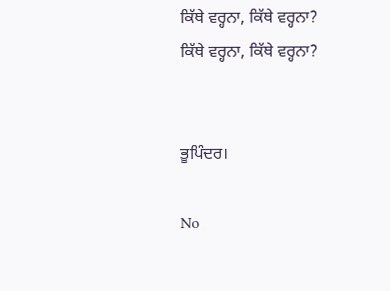ਕਿੱਥੇ ਵਰ੍ਹਨਾ, ਕਿੱਥੇ ਵਰ੍ਹਨਾ?
ਕਿੱਥੇ ਵਰ੍ਹਨਾ, ਕਿੱਥੇ ਵਰ੍ਹਨਾ?


ਭੂਪਿੰਦਰ।

No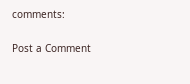comments:

Post a Comment